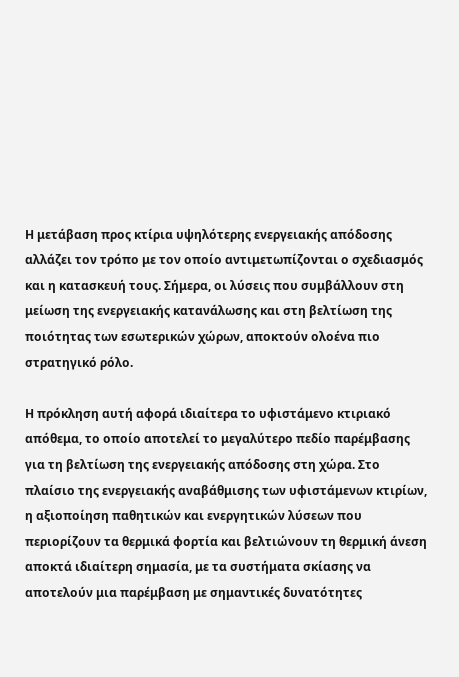Η μετάβαση προς κτίρια υψηλότερης ενεργειακής απόδοσης αλλάζει τον τρόπο με τον οποίο αντιμετωπίζονται ο σχεδιασμός και η κατασκευή τους. Σήμερα, οι λύσεις που συμβάλλουν στη μείωση της ενεργειακής κατανάλωσης και στη βελτίωση της ποιότητας των εσωτερικών χώρων, αποκτούν ολοένα πιο στρατηγικό ρόλο.

Η πρόκληση αυτή αφορά ιδιαίτερα το υφιστάμενο κτιριακό απόθεμα, το οποίο αποτελεί το μεγαλύτερο πεδίο παρέμβασης για τη βελτίωση της ενεργειακής απόδοσης στη χώρα. Στο πλαίσιο της ενεργειακής αναβάθμισης των υφιστάμενων κτιρίων, η αξιοποίηση παθητικών και ενεργητικών λύσεων που περιορίζουν τα θερμικά φορτία και βελτιώνουν τη θερμική άνεση αποκτά ιδιαίτερη σημασία, με τα συστήματα σκίασης να αποτελούν μια παρέμβαση με σημαντικές δυνατότητες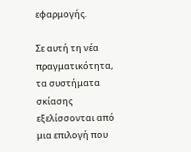εφαρμογής.

Σε αυτή τη νέα πραγματικότητα, τα συστήματα σκίασης εξελίσσονται από μια επιλογή που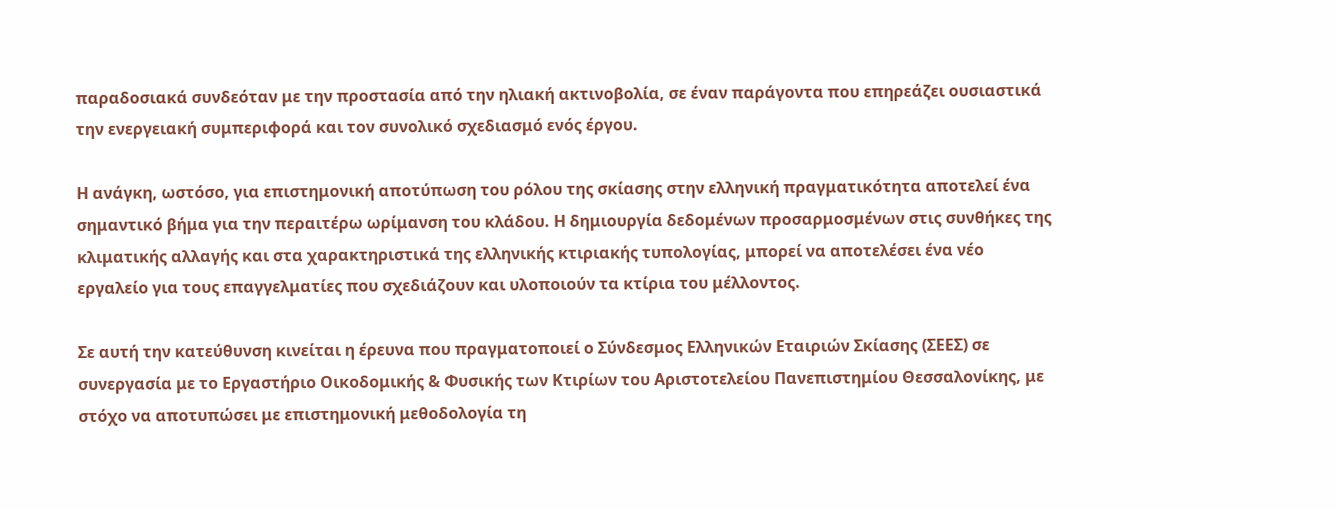παραδοσιακά συνδεόταν με την προστασία από την ηλιακή ακτινοβολία, σε έναν παράγοντα που επηρεάζει ουσιαστικά την ενεργειακή συμπεριφορά και τον συνολικό σχεδιασμό ενός έργου.

Η ανάγκη, ωστόσο, για επιστημονική αποτύπωση του ρόλου της σκίασης στην ελληνική πραγματικότητα αποτελεί ένα σημαντικό βήμα για την περαιτέρω ωρίμανση του κλάδου. Η δημιουργία δεδομένων προσαρμοσμένων στις συνθήκες της κλιματικής αλλαγής και στα χαρακτηριστικά της ελληνικής κτιριακής τυπολογίας, μπορεί να αποτελέσει ένα νέο εργαλείο για τους επαγγελματίες που σχεδιάζουν και υλοποιούν τα κτίρια του μέλλοντος.

Σε αυτή την κατεύθυνση κινείται η έρευνα που πραγματοποιεί ο Σύνδεσμος Ελληνικών Εταιριών Σκίασης (ΣΕΕΣ) σε συνεργασία με το Εργαστήριο Οικοδομικής & Φυσικής των Κτιρίων του Αριστοτελείου Πανεπιστημίου Θεσσαλονίκης, με στόχο να αποτυπώσει με επιστημονική μεθοδολογία τη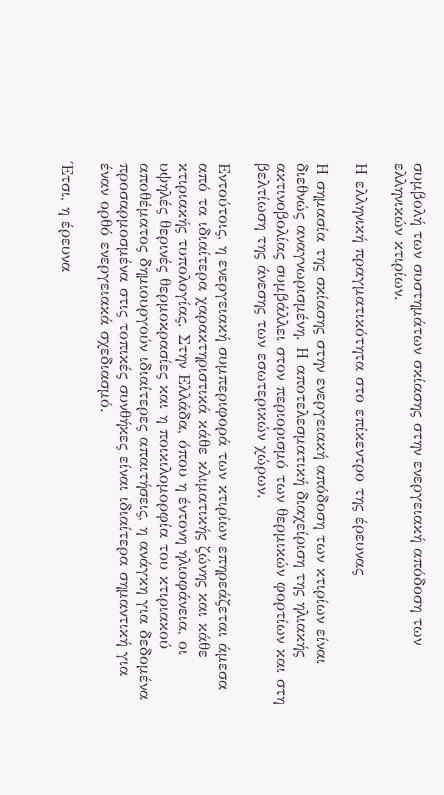συμβολή των συστημάτων σκίασης στην ενεργειακή απόδοση των ελληνικών κτιρίων.

Η ελληνική πραγματικότητα στο επίκεντρο της έρευνας

Η σημασία της σκίασης στην ενεργειακή απόδοση των κτιρίων είναι διεθνώς αναγνωρισμένη. Η αποτελεσματική διαχείριση της ηλιακής ακτινοβολίας συμβάλλει στον περιορισμό των θερμικών φορτίων και στη βελτίωση της άνεσης των εσωτερικών χώρων.

Εντούτοις, η ενεργειακή συμπεριφορά των κτιρίων επηρεάζεται άμεσα από τα ιδιαίτερα χαρακτηριστικά κάθε κλιματικής ζώνης και κάθε κτιριακής τυπολογίας. Στην Ελλάδα, όπου η έντονη ηλιοφάνεια, οι υψηλές θερινές θερμοκρασίες και η ποικιλομορφία του κτιριακού αποθέματος δημιουργούν ιδιαίτερες απαιτήσεις, η ανάγκη για δεδομένα προσαρμοσμένα στις τοπικές συνθήκες είναι ιδιαίτερα σημαντική για έναν ορθό ενεργειακά σχεδιασμό.

Έτσι, η έρευνα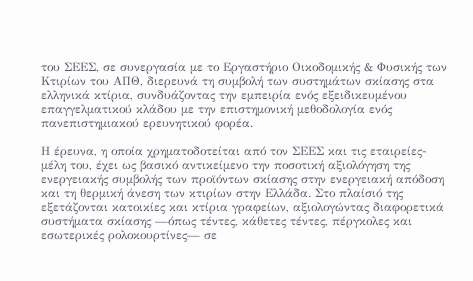του ΣΕΕΣ, σε συνεργασία με το Εργαστήριο Οικοδομικής & Φυσικής των Κτιρίων του ΑΠΘ, διερευνά τη συμβολή των συστημάτων σκίασης στα ελληνικά κτίρια, συνδυάζοντας την εμπειρία ενός εξειδικευμένου επαγγελματικού κλάδου με την επιστημονική μεθοδολογία ενός πανεπιστημιακού ερευνητικού φορέα.

Η έρευνα, η οποία χρηματοδοτείται από τον ΣΕΕΣ και τις εταιρείες-μέλη του, έχει ως βασικό αντικείμενο την ποσοτική αξιολόγηση της ενεργειακής συμβολής των προϊόντων σκίασης στην ενεργειακή απόδοση και τη θερμική άνεση των κτιρίων στην Ελλάδα. Στο πλαίσιό της εξετάζονται κατοικίες και κτίρια γραφείων, αξιολογώντας διαφορετικά συστήματα σκίασης —όπως τέντες, κάθετες τέντες, πέργκολες και εσωτερικές ρολοκουρτίνες— σε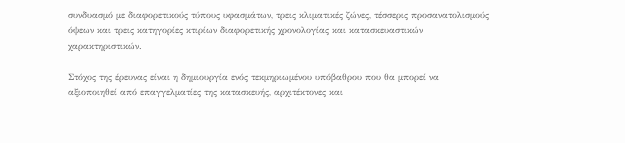συνδυασμό με διαφορετικούς τύπους υφασμάτων, τρεις κλιματικές ζώνες, τέσσερις προσανατολισμούς όψεων και τρεις κατηγορίες κτιρίων διαφορετικής χρονολογίας και κατασκευαστικών χαρακτηριστικών.

Στόχος της έρευνας είναι η δημιουργία ενός τεκμηριωμένου υπόβαθρου που θα μπορεί να αξιοποιηθεί από επαγγελματίες της κατασκευής, αρχιτέκτονες και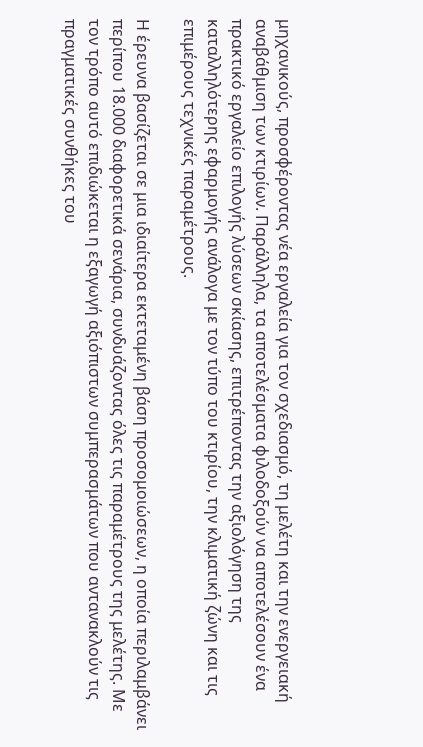μηχανικούς, προσφέροντας νέα εργαλεία για τον σχεδιασμό, τη μελέτη και την ενεργειακή αναβάθμιση των κτιρίων. Παράλληλα, τα αποτελέσματα φιλοδοξούν να αποτελέσουν ένα πρακτικό εργαλείο επιλογής λύσεων σκίασης, επιτρέποντας την αξιολόγηση της καταλληλότερης εφαρμογής ανάλογα με τον τύπο του κτιρίου, την κλιματική ζώνη και τις επιμέρους τεχνικές παραμέτρους.

Η έρευνα βασίζεται σε μια ιδιαίτερα εκτεταμένη βάση προσομοιώσεων, η οποία περιλαμβάνει περίπου 18.000 διαφορετικά σενάρια, συνδυάζοντας όλες τις παραμέτρους της μελέτης. Με τον τρόπο αυτό επιδιώκεται η εξαγωγή αξιόπιστων συμπερασμάτων που αντανακλούν τις πραγματικές συνθήκες του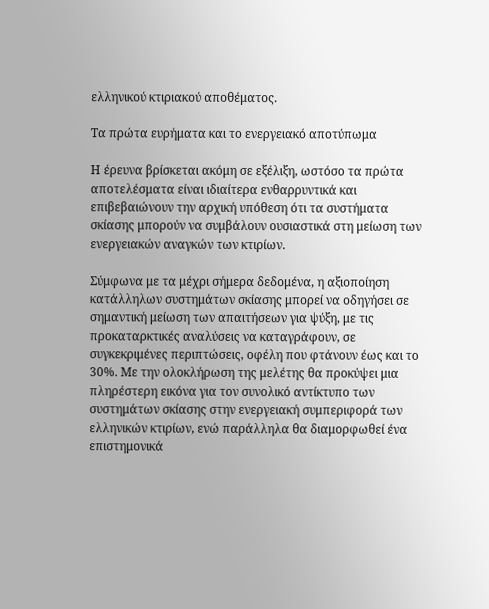ελληνικού κτιριακού αποθέματος.

Τα πρώτα ευρήματα και το ενεργειακό αποτύπωμα

Η έρευνα βρίσκεται ακόμη σε εξέλιξη, ωστόσο τα πρώτα αποτελέσματα είναι ιδιαίτερα ενθαρρυντικά και επιβεβαιώνουν την αρχική υπόθεση ότι τα συστήματα σκίασης μπορούν να συμβάλουν ουσιαστικά στη μείωση των ενεργειακών αναγκών των κτιρίων.

Σύμφωνα με τα μέχρι σήμερα δεδομένα, η αξιοποίηση κατάλληλων συστημάτων σκίασης μπορεί να οδηγήσει σε σημαντική μείωση των απαιτήσεων για ψύξη, με τις προκαταρκτικές αναλύσεις να καταγράφουν, σε συγκεκριμένες περιπτώσεις, οφέλη που φτάνουν έως και το 30%. Με την ολοκλήρωση της μελέτης θα προκύψει μια πληρέστερη εικόνα για τον συνολικό αντίκτυπο των συστημάτων σκίασης στην ενεργειακή συμπεριφορά των ελληνικών κτιρίων, ενώ παράλληλα θα διαμορφωθεί ένα επιστημονικά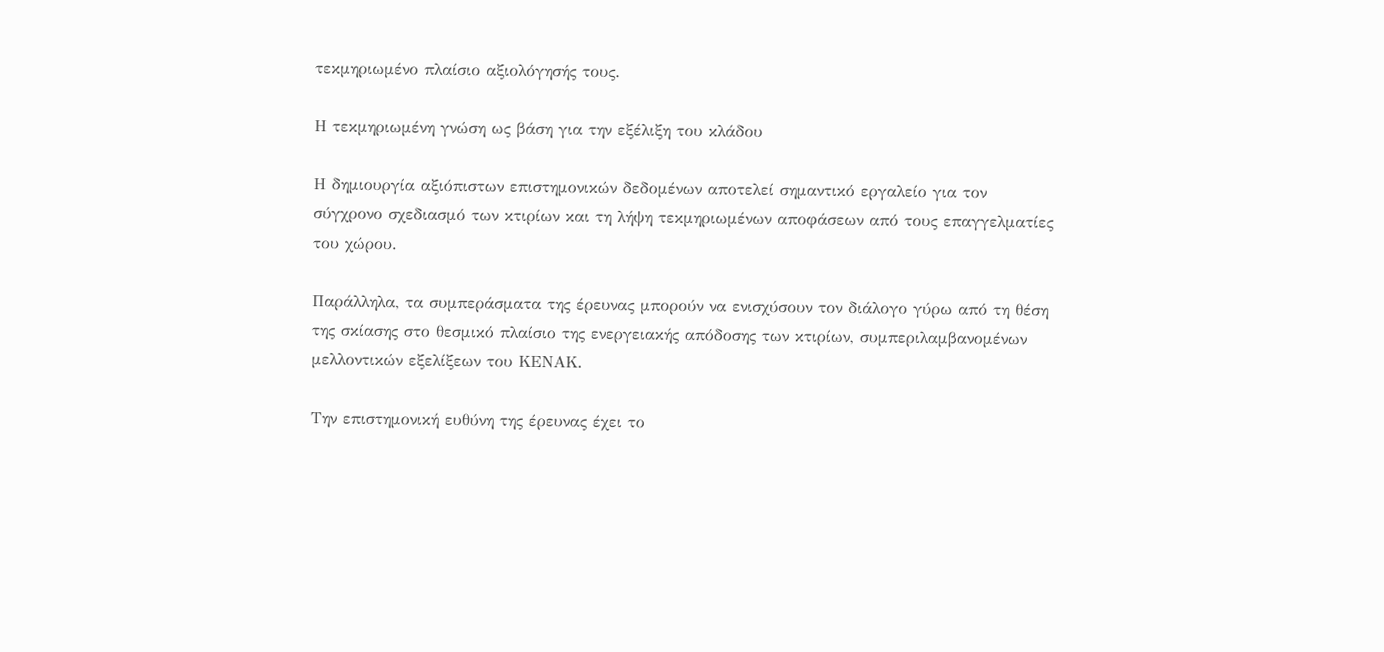τεκμηριωμένο πλαίσιο αξιολόγησής τους.

Η τεκμηριωμένη γνώση ως βάση για την εξέλιξη του κλάδου

Η δημιουργία αξιόπιστων επιστημονικών δεδομένων αποτελεί σημαντικό εργαλείο για τον σύγχρονο σχεδιασμό των κτιρίων και τη λήψη τεκμηριωμένων αποφάσεων από τους επαγγελματίες του χώρου.

Παράλληλα, τα συμπεράσματα της έρευνας μπορούν να ενισχύσουν τον διάλογο γύρω από τη θέση της σκίασης στο θεσμικό πλαίσιο της ενεργειακής απόδοσης των κτιρίων, συμπεριλαμβανομένων μελλοντικών εξελίξεων του ΚΕΝΑΚ.

Την επιστημονική ευθύνη της έρευνας έχει το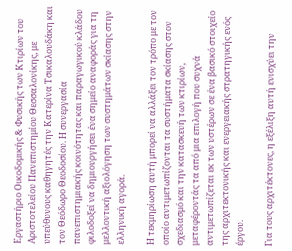Εργαστήριο Οικοδομικής & Φυσικής των Κτιρίων του Αριστοτελείου Πανεπιστημίου Θεσσαλονίκης, με υπεύθυνους καθηγητές την Κατερίνα Τσικαλουδάκη και τον Θεόδωρο Θεοδοσίου. Η συνεργασία πανεπιστημιακής κοινότητας και παραγωγικού κλάδου φιλοδοξεί να δημιουργήσει ένα σημείο αναφοράς για τη μελλοντική αξιολόγηση των συστημάτων σκίασης στην ελληνική αγορά.

Η τεκμηρίωση αυτή μπορεί να αλλάξει τον τρόπο με τον οποίο αντιμετωπίζονται τα συστήματα σκίασης στον σχεδιασμό και την κατασκευή των κτιρίων, μεταφέροντάς τα από μια επιλογή που συχνά αντιμετωπίζεται εκ των υστέρων σε ένα βασικό στοιχείο της αρχιτεκτονικής και ενεργειακής στρατηγικής ενός έργου.

Για τους αρχιτέκτονες, η εξέλιξη αυτή ενισχύει την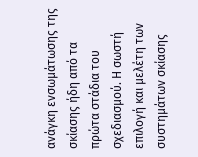ανάγκη ενσωμάτωσης της σκίασης ήδη από τα πρώτα στάδια του σχεδιασμού. Η σωστή επιλογή και μελέτη των συστημάτων σκίασης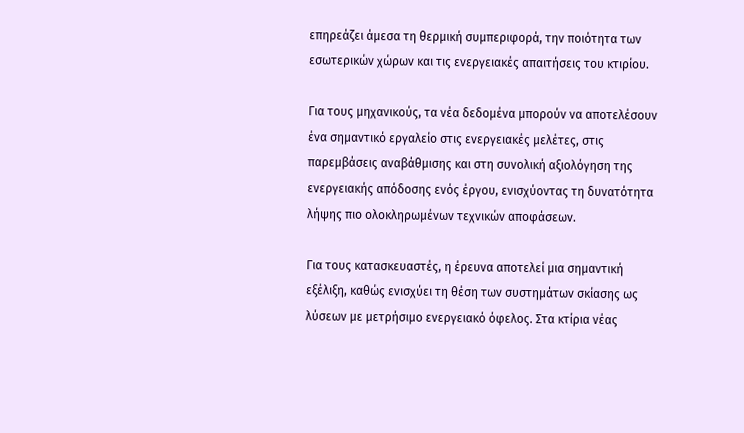επηρεάζει άμεσα τη θερμική συμπεριφορά, την ποιότητα των εσωτερικών χώρων και τις ενεργειακές απαιτήσεις του κτιρίου.

Για τους μηχανικούς, τα νέα δεδομένα μπορούν να αποτελέσουν ένα σημαντικό εργαλείο στις ενεργειακές μελέτες, στις παρεμβάσεις αναβάθμισης και στη συνολική αξιολόγηση της ενεργειακής απόδοσης ενός έργου, ενισχύοντας τη δυνατότητα λήψης πιο ολοκληρωμένων τεχνικών αποφάσεων.

Για τους κατασκευαστές, η έρευνα αποτελεί μια σημαντική εξέλιξη, καθώς ενισχύει τη θέση των συστημάτων σκίασης ως λύσεων με μετρήσιμο ενεργειακό όφελος. Στα κτίρια νέας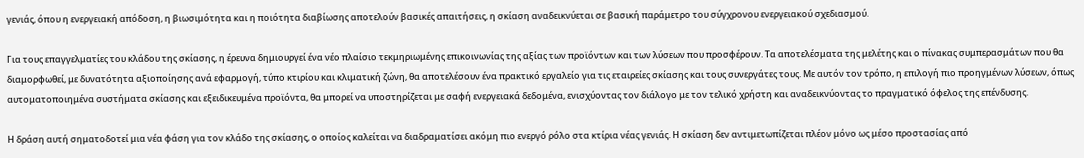γενιάς, όπου η ενεργειακή απόδοση, η βιωσιμότητα και η ποιότητα διαβίωσης αποτελούν βασικές απαιτήσεις, η σκίαση αναδεικνύεται σε βασική παράμετρο του σύγχρονου ενεργειακού σχεδιασμού.

Για τους επαγγελματίες του κλάδου της σκίασης, η έρευνα δημιουργεί ένα νέο πλαίσιο τεκμηριωμένης επικοινωνίας της αξίας των προϊόντων και των λύσεων που προσφέρουν. Τα αποτελέσματα της μελέτης και ο πίνακας συμπερασμάτων που θα διαμορφωθεί, με δυνατότητα αξιοποίησης ανά εφαρμογή, τύπο κτιρίου και κλιματική ζώνη, θα αποτελέσουν ένα πρακτικό εργαλείο για τις εταιρείες σκίασης και τους συνεργάτες τους. Με αυτόν τον τρόπο, η επιλογή πιο προηγμένων λύσεων, όπως αυτοματοποιημένα συστήματα σκίασης και εξειδικευμένα προϊόντα, θα μπορεί να υποστηρίζεται με σαφή ενεργειακά δεδομένα, ενισχύοντας τον διάλογο με τον τελικό χρήστη και αναδεικνύοντας το πραγματικό όφελος της επένδυσης.

Η δράση αυτή σηματοδοτεί μια νέα φάση για τον κλάδο της σκίασης, ο οποίος καλείται να διαδραματίσει ακόμη πιο ενεργό ρόλο στα κτίρια νέας γενιάς. Η σκίαση δεν αντιμετωπίζεται πλέον μόνο ως μέσο προστασίας από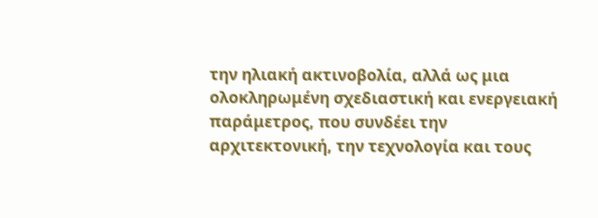την ηλιακή ακτινοβολία, αλλά ως μια ολοκληρωμένη σχεδιαστική και ενεργειακή παράμετρος, που συνδέει την αρχιτεκτονική, την τεχνολογία και τους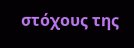στόχους της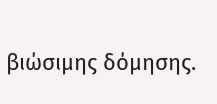βιώσιμης δόμησης.